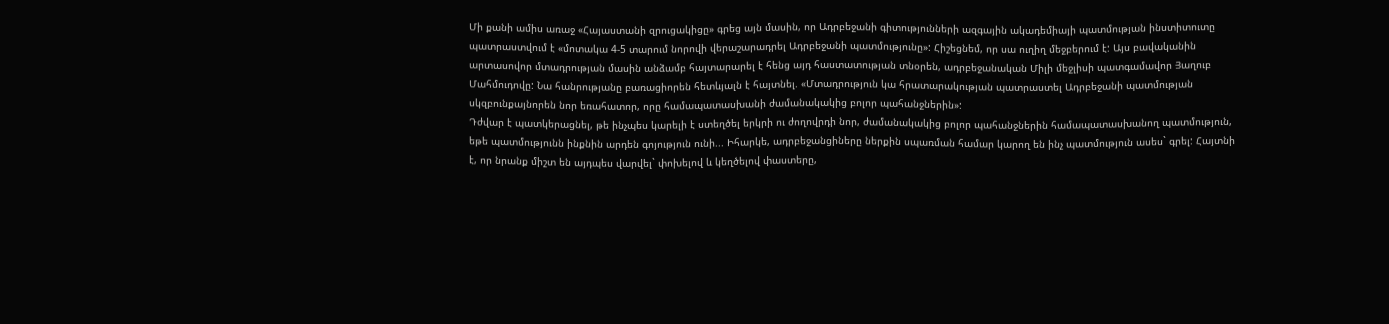Մի քանի ամիս առաջ «Հայաստանի զրուցակիցը» գրեց այն մասին, որ Ադրբեջանի գիտությունների ազգային ակադեմիայի պատմության ինստիտուտը պատրաստվում է «մոտակա 4-5 տարում նորովի վերաշարադրել Ադրբեջանի պատմությունը»: Հիշեցնեմ, որ սա ուղիղ մեջբերում է: Այս բավականին արտասովոր մտադրության մասին անձամբ հայտարարել է հենց այդ հաստատության տնօրեն, ադրբեջանական Միլի մեջլիսի պատգամավոր Յաղուբ Մահմուդովը: Նա հանրությանը բառացիորեն հետևյալն է հայտնել. «Մտադրություն կա հրատարակության պատրաստել Ադրբեջանի պատմության սկզբունքայնորեն նոր եռահատոր, որը համապատասխանի ժամանակակից բոլոր պահանջներին»:
Դժվար է պատկերացնել, թե ինչպես կարելի է ստեղծել երկրի ու ժողովրդի նոր, ժամանակակից բոլոր պահանջներին համապատասխանող պատմություն, եթե պատմությունն ինքնին արդեն գոյություն ունի... Իհարկե, ադրբեջանցիները ներքին սպառման համար կարող են ինչ պատմություն ասես` գրել: Հայտնի է, որ նրանք միշտ են այդպես վարվել` փոխելով և կեղծելով փաստերը,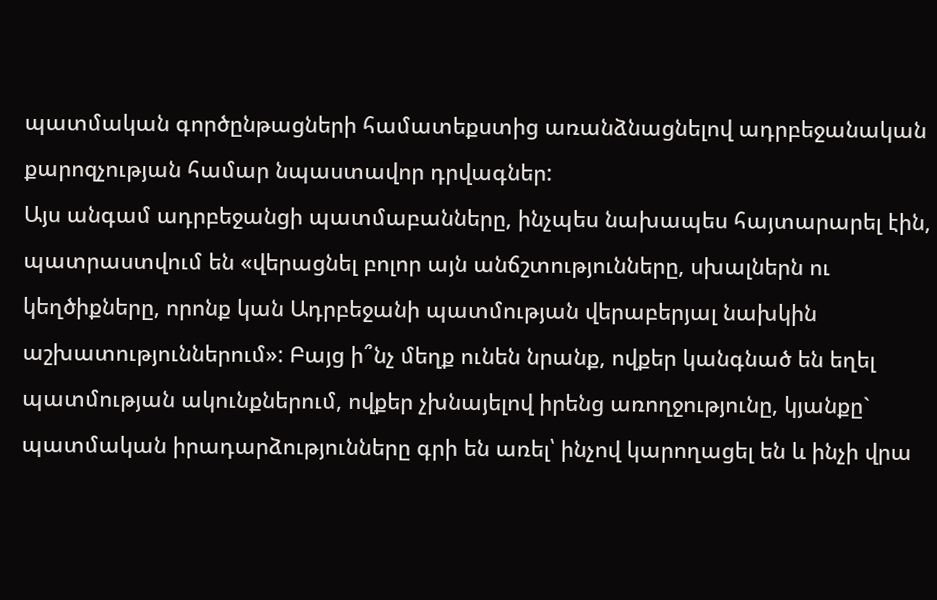պատմական գործընթացների համատեքստից առանձնացնելով ադրբեջանական քարոզչության համար նպաստավոր դրվագներ:
Այս անգամ ադրբեջանցի պատմաբանները, ինչպես նախապես հայտարարել էին, պատրաստվում են «վերացնել բոլոր այն անճշտությունները, սխալներն ու կեղծիքները, որոնք կան Ադրբեջանի պատմության վերաբերյալ նախկին աշխատություններում»: Բայց ի՞նչ մեղք ունեն նրանք, ովքեր կանգնած են եղել պատմության ակունքներում, ովքեր չխնայելով իրենց առողջությունը, կյանքը` պատմական իրադարձությունները գրի են առել՝ ինչով կարողացել են և ինչի վրա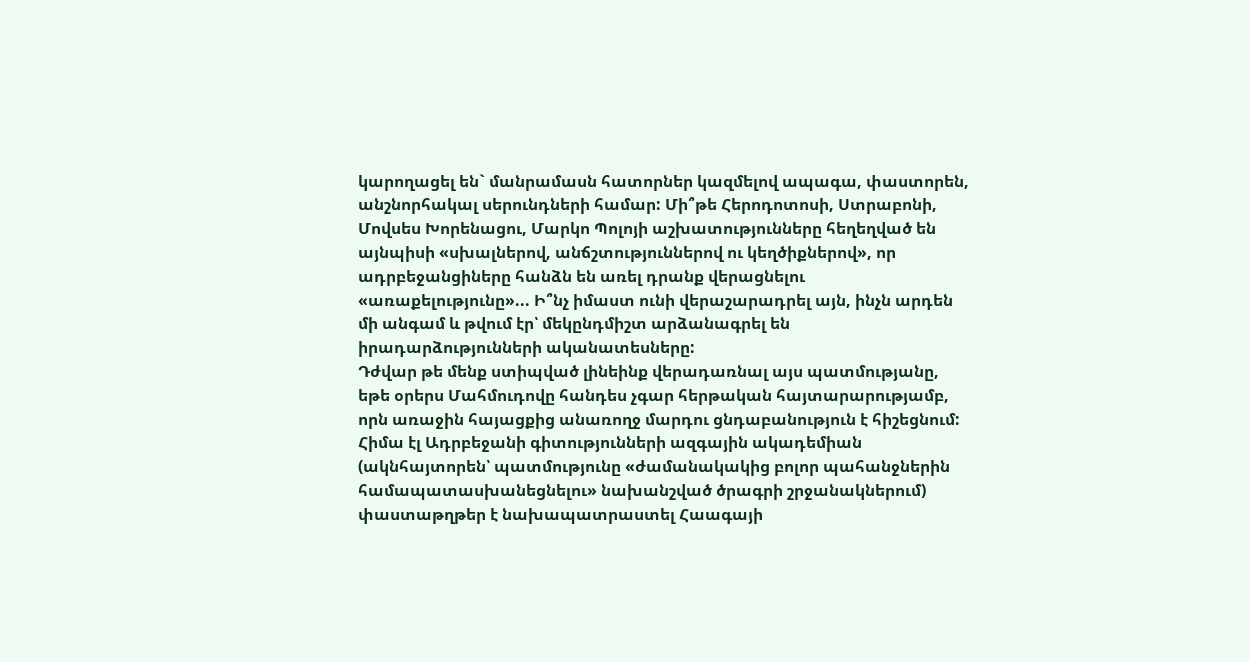կարողացել են` մանրամասն հատորներ կազմելով ապագա, փաստորեն, անշնորհակալ սերունդների համար: Մի՞թե Հերոդոտոսի, Ստրաբոնի, Մովսես Խորենացու, Մարկո Պոլոյի աշխատությունները հեղեղված են այնպիսի «սխալներով, անճշտություններով ու կեղծիքներով», որ ադրբեջանցիները հանձն են առել դրանք վերացնելու «առաքելությունը»... Ի՞նչ իմաստ ունի վերաշարադրել այն, ինչն արդեն մի անգամ և թվում էր՝ մեկընդմիշտ արձանագրել են իրադարձությունների ականատեսները:
Դժվար թե մենք ստիպված լինեինք վերադառնալ այս պատմությանը, եթե օրերս Մահմուդովը հանդես չգար հերթական հայտարարությամբ, որն առաջին հայացքից անառողջ մարդու ցնդաբանություն է հիշեցնում: Հիմա էլ Ադրբեջանի գիտությունների ազգային ակադեմիան (ակնհայտորեն՝ պատմությունը «ժամանակակից բոլոր պահանջներին համապատասխանեցնելու» նախանշված ծրագրի շրջանակներում) փաստաթղթեր է նախապատրաստել Հաագայի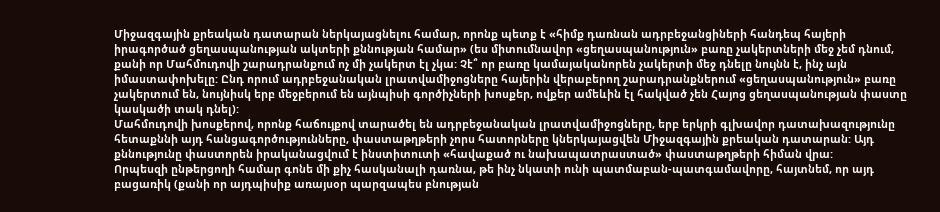Միջազգային քրեական դատարան ներկայացնելու համար, որոնք պետք է «հիմք դառնան ադրբեջանցիների հանդեպ հայերի իրագործած ցեղասպանության ակտերի քննության համար» (ես միտումնավոր «ցեղասպանություն» բառը չակերտների մեջ չեմ դնում, քանի որ Մահմուդովի շարադրանքում ոչ մի չակերտ էլ չկա: Չէ՞ որ բառը կամայականորեն չակերտի մեջ դնելը նույնն է, ինչ այն իմաստափոխելը: Ընդ որում ադրբեջանական լրատվամիջոցները հայերին վերաբերող շարադրանքներում «ցեղասպանություն» բառը չակերտում են, նույնիսկ երբ մեջբերում են այնպիսի գործիչների խոսքեր, ովքեր ամեևին էլ հակված չեն Հայոց ցեղասպանության փաստը կասկածի տակ դնել):
Մահմուդովի խոսքերով, որոնք հաճույքով տարածել են ադրբեջանական լրատվամիջոցները, երբ երկրի գլխավոր դատախազությունը հետաքննի այդ հանցագործությունները, փաստաթղթերի չորս հատորները կներկայացվեն Միջազգային քրեական դատարան: Այդ քննությունը փաստորեն իրականացվում է ինստիտուտի «հավաքած ու նախապատրաստած» փաստաթղթերի հիման վրա:
Որպեսզի ընթերցողի համար գոնե մի քիչ հասկանալի դառնա, թե ինչ նկատի ունի պատմաբան-պատգամավորը, հայտնեմ, որ այդ բացառիկ (քանի որ այդպիսիք առայսօր պարզապես բնության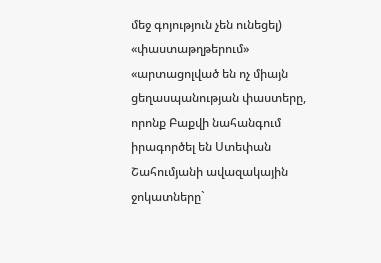մեջ գոյություն չեն ունեցել) «փաստաթղթերում» «արտացոլված են ոչ միայն ցեղասպանության փաստերը, որոնք Բաքվի նահանգում իրագործել են Ստեփան Շահումյանի ավազակային ջոկատները`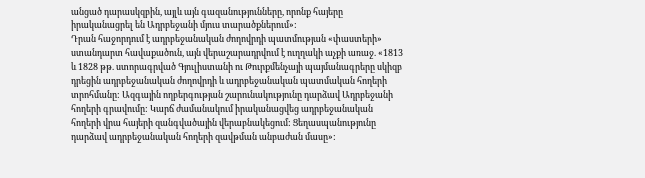անցած դարասկզբին, այլև այն գազանությունները, որոնք հայերը իրականացրել են Ադրբեջանի մյուս տարածքներում»:
Դրան հաջորդում է ադրբեջանական ժողովրդի պատմության «փաստերի» ստանդարտ հավաքածուն, այն վերաշարադրվում է ուղղակի աչքի առաջ. «1813 և 1828 թթ. ստորագրված Գյուլիստանի ու Թուրքմենչայի պայմանագրերը սկիզբ դրեցին ադրբեջանական ժողովրդի և ադրբեջանական պատմական հողերի տրոհմանը: Ազգային ողբերգության շարունակությունը դարձավ Ադրբեջանի հողերի գրավումը: Կարճ ժամանակում իրականացվեց ադրբեջանական հողերի վրա հայերի զանգվածային վերաբնակեցում: Ցեղասպանությունը դարձավ ադրբեջանական հողերի զավթման անբաժան մասը»: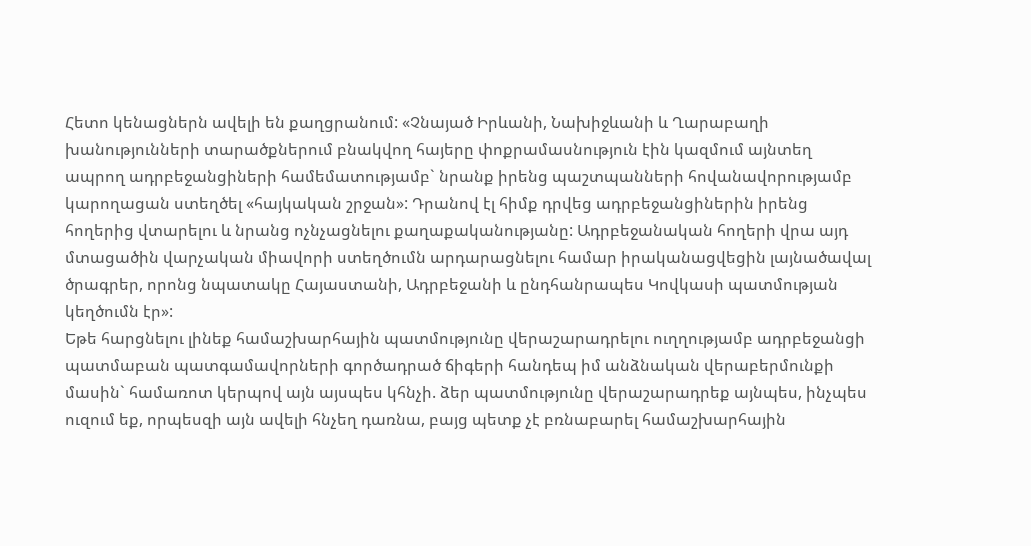Հետո կենացներն ավելի են քաղցրանում: «Չնայած Իրևանի, Նախիջևանի և Ղարաբաղի խանությունների տարածքներում բնակվող հայերը փոքրամասնություն էին կազմում այնտեղ ապրող ադրբեջանցիների համեմատությամբ` նրանք իրենց պաշտպանների հովանավորությամբ կարողացան ստեղծել «հայկական շրջան»: Դրանով էլ հիմք դրվեց ադրբեջանցիներին իրենց հողերից վտարելու և նրանց ոչնչացնելու քաղաքականությանը: Ադրբեջանական հողերի վրա այդ մտացածին վարչական միավորի ստեղծումն արդարացնելու համար իրականացվեցին լայնածավալ ծրագրեր, որոնց նպատակը Հայաստանի, Ադրբեջանի և ընդհանրապես Կովկասի պատմության կեղծումն էր»:
Եթե հարցնելու լինեք համաշխարհային պատմությունը վերաշարադրելու ուղղությամբ ադրբեջանցի պատմաբան պատգամավորների գործադրած ճիգերի հանդեպ իմ անձնական վերաբերմունքի մասին` համառոտ կերպով այն այսպես կհնչի. ձեր պատմությունը վերաշարադրեք այնպես, ինչպես ուզում եք, որպեսզի այն ավելի հնչեղ դառնա, բայց պետք չէ բռնաբարել համաշխարհային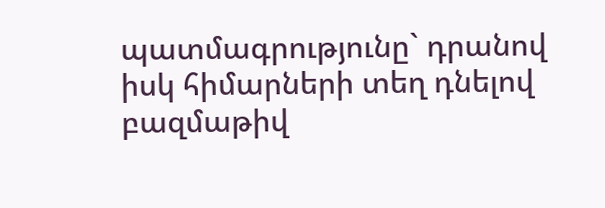պատմագրությունը` դրանով իսկ հիմարների տեղ դնելով բազմաթիվ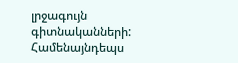լրջագույն գիտնականների: Համենայնդեպս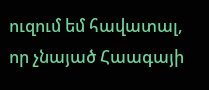ուզում եմ հավատալ, որ չնայած Հաագայի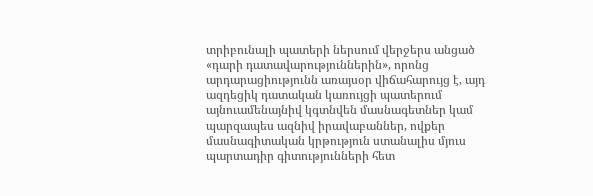տրիբունալի պատերի ներսում վերջերս անցած «դարի դատավարություններին», որոնց արդարացիությունն առայսօր վիճահարույց է, այդ ազդեցիկ դատական կառույցի պատերում այնուամենայնիվ կգտնվեն մասնագետներ կամ պարզապես ազնիվ իրավաբաններ, ովքեր մասնագիտական կրթություն ստանալիս մյուս պարտադիր գիտությունների հետ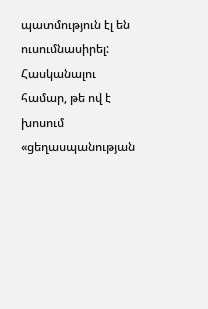պատմություն էլ են ուսումնասիրել: Հասկանալու համար, թե ով է խոսում «ցեղասպանության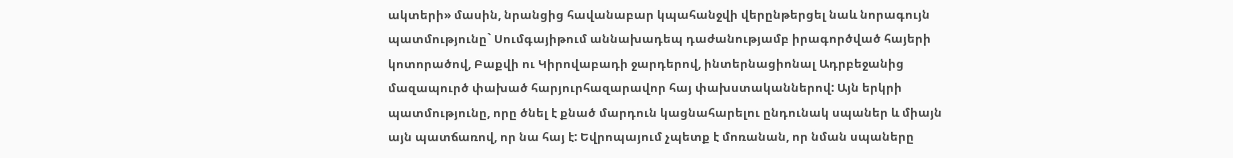ակտերի» մասին, նրանցից հավանաբար կպահանջվի վերընթերցել նաև նորագույն պատմությունը` Սումգայիթում աննախադեպ դաժանությամբ իրագործված հայերի կոտորածով, Բաքվի ու Կիրովաբադի ջարդերով, ինտերնացիոնալ Ադրբեջանից մազապուրծ փախած հարյուրհազարավոր հայ փախստականներով: Այն երկրի պատմությունը, որը ծնել է քնած մարդուն կացնահարելու ընդունակ սպաներ և միայն այն պատճառով, որ նա հայ է: Եվրոպայում չպետք է մոռանան, որ նման սպաները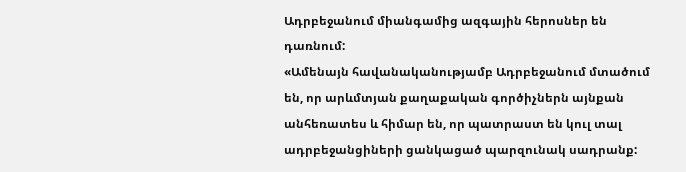Ադրբեջանում միանգամից ազգային հերոսներ են դառնում:
«Ամենայն հավանականությամբ Ադրբեջանում մտածում են, որ արևմտյան քաղաքական գործիչներն այնքան անհեռատես և հիմար են, որ պատրաստ են կուլ տալ ադրբեջանցիների ցանկացած պարզունակ սադրանք: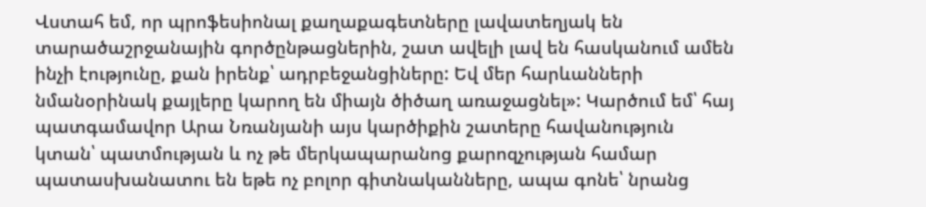Վստահ եմ, որ պրոֆեսիոնալ քաղաքագետները լավատեղյակ են տարածաշրջանային գործընթացներին, շատ ավելի լավ են հասկանում ամեն ինչի էությունը, քան իրենք՝ ադրբեջանցիները: Եվ մեր հարևանների նմանօրինակ քայլերը կարող են միայն ծիծաղ առաջացնել»: Կարծում եմ՝ հայ պատգամավոր Արա Նռանյանի այս կարծիքին շատերը հավանություն կտան՝ պատմության և ոչ թե մերկապարանոց քարոզչության համար պատասխանատու են եթե ոչ բոլոր գիտնականները, ապա գոնե՝ նրանց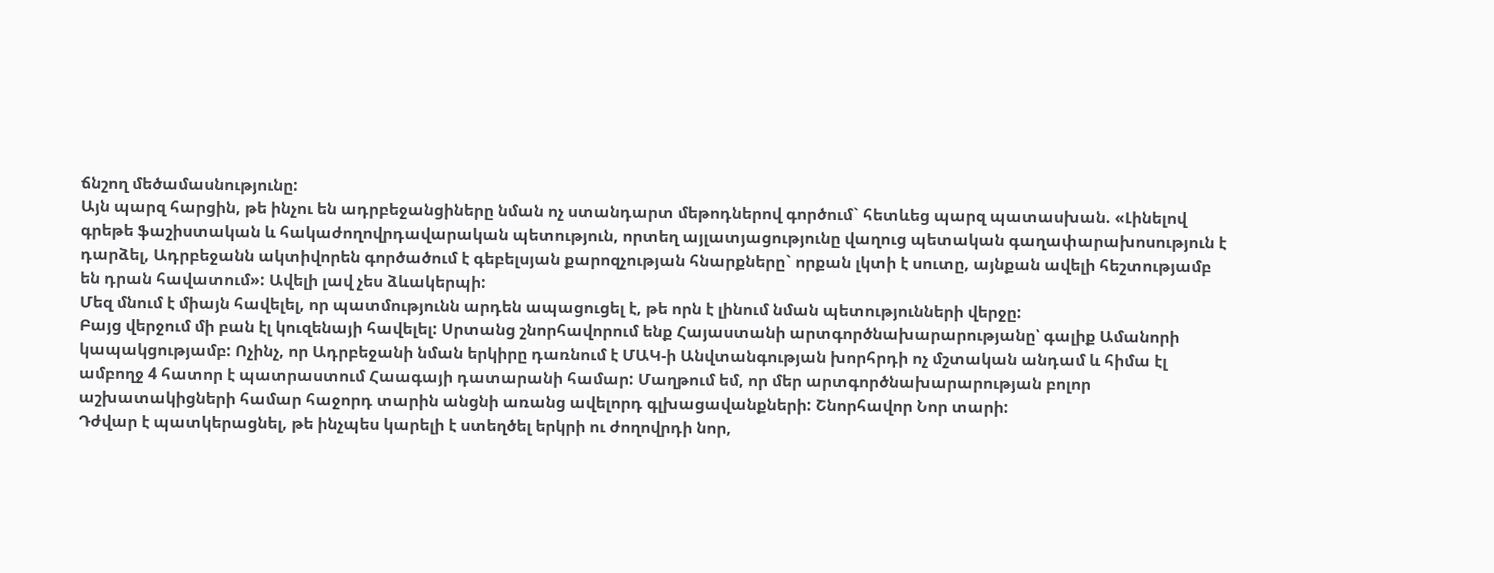ճնշող մեծամասնությունը:
Այն պարզ հարցին, թե ինչու են ադրբեջանցիները նման ոչ ստանդարտ մեթոդներով գործում` հետևեց պարզ պատասխան. «Լինելով գրեթե ֆաշիստական և հակաժողովրդավարական պետություն, որտեղ այլատյացությունը վաղուց պետական գաղափարախոսություն է դարձել, Ադրբեջանն ակտիվորեն գործածում է գեբելսյան քարոզչության հնարքները` որքան լկտի է սուտը, այնքան ավելի հեշտությամբ են դրան հավատում»: Ավելի լավ չես ձևակերպի:
Մեզ մնում է միայն հավելել, որ պատմությունն արդեն ապացուցել է, թե որն է լինում նման պետությունների վերջը:
Բայց վերջում մի բան էլ կուզենայի հավելել: Սրտանց շնորհավորում ենք Հայաստանի արտգործնախարարությանը՝ գալիք Ամանորի կապակցությամբ: Ոչինչ, որ Ադրբեջանի նման երկիրը դառնում է ՄԱԿ-ի Անվտանգության խորհրդի ոչ մշտական անդամ և հիմա էլ ամբողջ 4 հատոր է պատրաստում Հաագայի դատարանի համար: Մաղթում եմ, որ մեր արտգործնախարարության բոլոր աշխատակիցների համար հաջորդ տարին անցնի առանց ավելորդ գլխացավանքների: Շնորհավոր Նոր տարի:
Դժվար է պատկերացնել, թե ինչպես կարելի է ստեղծել երկրի ու ժողովրդի նոր,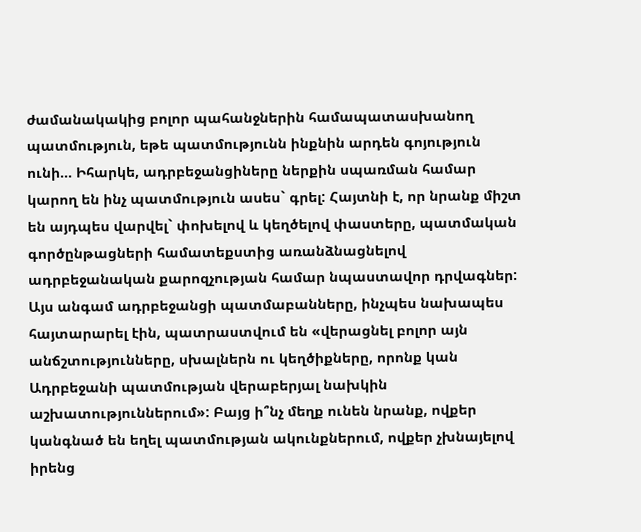ժամանակակից բոլոր պահանջներին համապատասխանող պատմություն, եթե պատմությունն ինքնին արդեն գոյություն ունի... Իհարկե, ադրբեջանցիները ներքին սպառման համար կարող են ինչ պատմություն ասես` գրել: Հայտնի է, որ նրանք միշտ են այդպես վարվել` փոխելով և կեղծելով փաստերը, պատմական գործընթացների համատեքստից առանձնացնելով ադրբեջանական քարոզչության համար նպաստավոր դրվագներ:
Այս անգամ ադրբեջանցի պատմաբանները, ինչպես նախապես հայտարարել էին, պատրաստվում են «վերացնել բոլոր այն անճշտությունները, սխալներն ու կեղծիքները, որոնք կան Ադրբեջանի պատմության վերաբերյալ նախկին աշխատություններում»: Բայց ի՞նչ մեղք ունեն նրանք, ովքեր կանգնած են եղել պատմության ակունքներում, ովքեր չխնայելով իրենց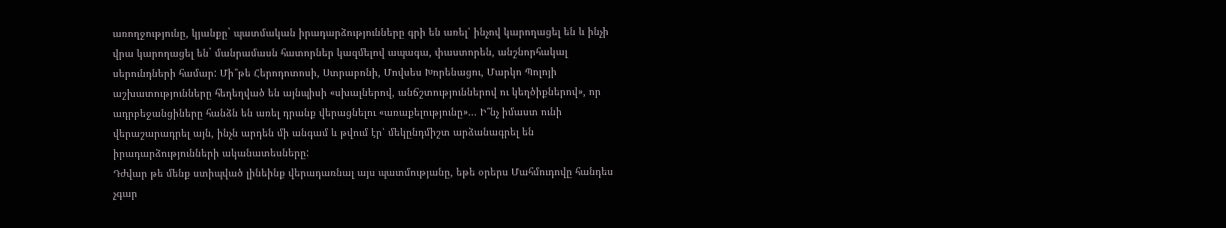առողջությունը, կյանքը` պատմական իրադարձությունները գրի են առել՝ ինչով կարողացել են և ինչի վրա կարողացել են` մանրամասն հատորներ կազմելով ապագա, փաստորեն, անշնորհակալ սերունդների համար: Մի՞թե Հերոդոտոսի, Ստրաբոնի, Մովսես Խորենացու, Մարկո Պոլոյի աշխատությունները հեղեղված են այնպիսի «սխալներով, անճշտություններով ու կեղծիքներով», որ ադրբեջանցիները հանձն են առել դրանք վերացնելու «առաքելությունը»... Ի՞նչ իմաստ ունի վերաշարադրել այն, ինչն արդեն մի անգամ և թվում էր՝ մեկընդմիշտ արձանագրել են իրադարձությունների ականատեսները:
Դժվար թե մենք ստիպված լինեինք վերադառնալ այս պատմությանը, եթե օրերս Մահմուդովը հանդես չգար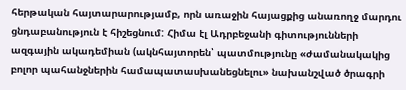հերթական հայտարարությամբ, որն առաջին հայացքից անառողջ մարդու ցնդաբանություն է հիշեցնում: Հիմա էլ Ադրբեջանի գիտությունների ազգային ակադեմիան (ակնհայտորեն՝ պատմությունը «ժամանակակից բոլոր պահանջներին համապատասխանեցնելու» նախանշված ծրագրի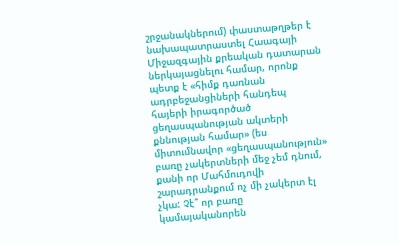շրջանակներում) փաստաթղթեր է նախապատրաստել Հաագայի Միջազգային քրեական դատարան ներկայացնելու համար, որոնք պետք է «հիմք դառնան ադրբեջանցիների հանդեպ հայերի իրագործած ցեղասպանության ակտերի քննության համար» (ես միտումնավոր «ցեղասպանություն» բառը չակերտների մեջ չեմ դնում, քանի որ Մահմուդովի շարադրանքում ոչ մի չակերտ էլ չկա: Չէ՞ որ բառը կամայականորեն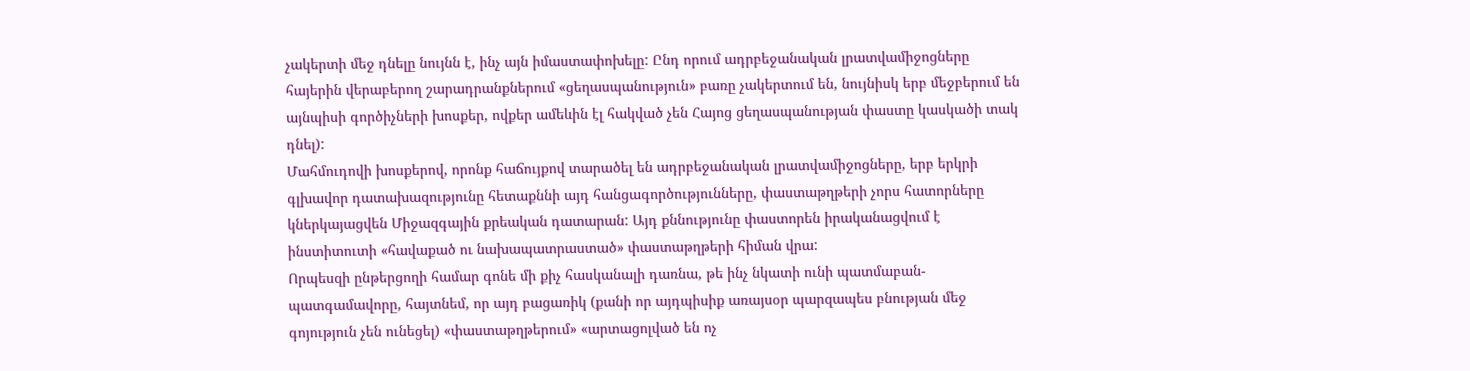չակերտի մեջ դնելը նույնն է, ինչ այն իմաստափոխելը: Ընդ որում ադրբեջանական լրատվամիջոցները հայերին վերաբերող շարադրանքներում «ցեղասպանություն» բառը չակերտում են, նույնիսկ երբ մեջբերում են այնպիսի գործիչների խոսքեր, ովքեր ամեևին էլ հակված չեն Հայոց ցեղասպանության փաստը կասկածի տակ դնել):
Մահմուդովի խոսքերով, որոնք հաճույքով տարածել են ադրբեջանական լրատվամիջոցները, երբ երկրի գլխավոր դատախազությունը հետաքննի այդ հանցագործությունները, փաստաթղթերի չորս հատորները կներկայացվեն Միջազգային քրեական դատարան: Այդ քննությունը փաստորեն իրականացվում է ինստիտուտի «հավաքած ու նախապատրաստած» փաստաթղթերի հիման վրա:
Որպեսզի ընթերցողի համար գոնե մի քիչ հասկանալի դառնա, թե ինչ նկատի ունի պատմաբան-պատգամավորը, հայտնեմ, որ այդ բացառիկ (քանի որ այդպիսիք առայսօր պարզապես բնության մեջ գոյություն չեն ունեցել) «փաստաթղթերում» «արտացոլված են ոչ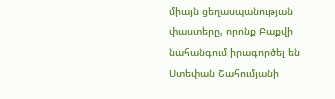միայն ցեղասպանության փաստերը, որոնք Բաքվի նահանգում իրագործել են Ստեփան Շահումյանի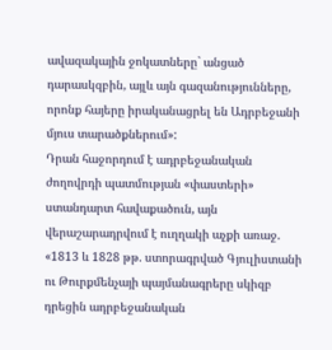ավազակային ջոկատները` անցած դարասկզբին, այլև այն գազանությունները, որոնք հայերը իրականացրել են Ադրբեջանի մյուս տարածքներում»:
Դրան հաջորդում է ադրբեջանական ժողովրդի պատմության «փաստերի» ստանդարտ հավաքածուն, այն վերաշարադրվում է ուղղակի աչքի առաջ. «1813 և 1828 թթ. ստորագրված Գյուլիստանի ու Թուրքմենչայի պայմանագրերը սկիզբ դրեցին ադրբեջանական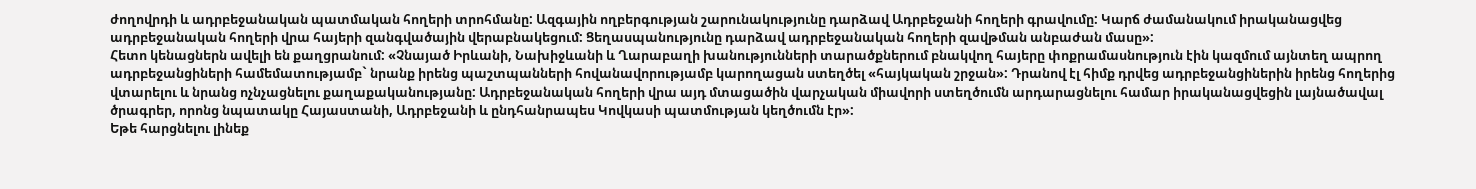ժողովրդի և ադրբեջանական պատմական հողերի տրոհմանը: Ազգային ողբերգության շարունակությունը դարձավ Ադրբեջանի հողերի գրավումը: Կարճ ժամանակում իրականացվեց ադրբեջանական հողերի վրա հայերի զանգվածային վերաբնակեցում: Ցեղասպանությունը դարձավ ադրբեջանական հողերի զավթման անբաժան մասը»:
Հետո կենացներն ավելի են քաղցրանում: «Չնայած Իրևանի, Նախիջևանի և Ղարաբաղի խանությունների տարածքներում բնակվող հայերը փոքրամասնություն էին կազմում այնտեղ ապրող ադրբեջանցիների համեմատությամբ` նրանք իրենց պաշտպանների հովանավորությամբ կարողացան ստեղծել «հայկական շրջան»: Դրանով էլ հիմք դրվեց ադրբեջանցիներին իրենց հողերից վտարելու և նրանց ոչնչացնելու քաղաքականությանը: Ադրբեջանական հողերի վրա այդ մտացածին վարչական միավորի ստեղծումն արդարացնելու համար իրականացվեցին լայնածավալ ծրագրեր, որոնց նպատակը Հայաստանի, Ադրբեջանի և ընդհանրապես Կովկասի պատմության կեղծումն էր»:
Եթե հարցնելու լինեք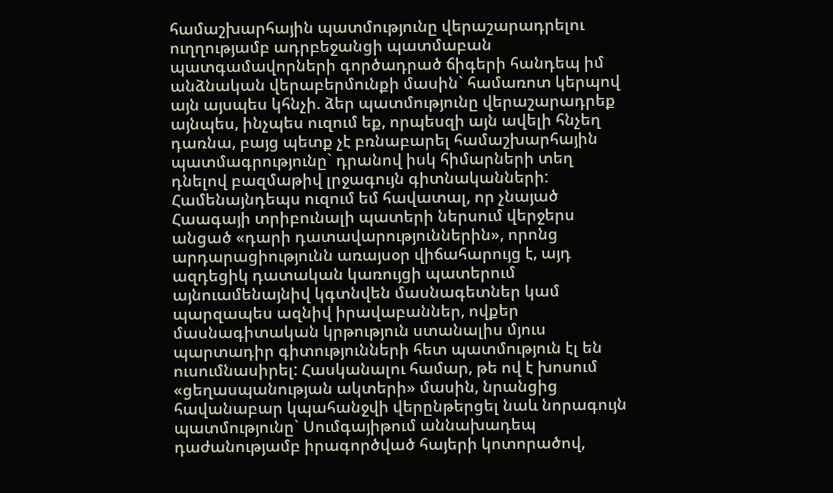համաշխարհային պատմությունը վերաշարադրելու ուղղությամբ ադրբեջանցի պատմաբան պատգամավորների գործադրած ճիգերի հանդեպ իմ անձնական վերաբերմունքի մասին` համառոտ կերպով այն այսպես կհնչի. ձեր պատմությունը վերաշարադրեք այնպես, ինչպես ուզում եք, որպեսզի այն ավելի հնչեղ դառնա, բայց պետք չէ բռնաբարել համաշխարհային պատմագրությունը` դրանով իսկ հիմարների տեղ դնելով բազմաթիվ լրջագույն գիտնականների: Համենայնդեպս ուզում եմ հավատալ, որ չնայած Հաագայի տրիբունալի պատերի ներսում վերջերս անցած «դարի դատավարություններին», որոնց արդարացիությունն առայսօր վիճահարույց է, այդ ազդեցիկ դատական կառույցի պատերում այնուամենայնիվ կգտնվեն մասնագետներ կամ պարզապես ազնիվ իրավաբաններ, ովքեր մասնագիտական կրթություն ստանալիս մյուս պարտադիր գիտությունների հետ պատմություն էլ են ուսումնասիրել: Հասկանալու համար, թե ով է խոսում «ցեղասպանության ակտերի» մասին, նրանցից հավանաբար կպահանջվի վերընթերցել նաև նորագույն պատմությունը` Սումգայիթում աննախադեպ դաժանությամբ իրագործված հայերի կոտորածով,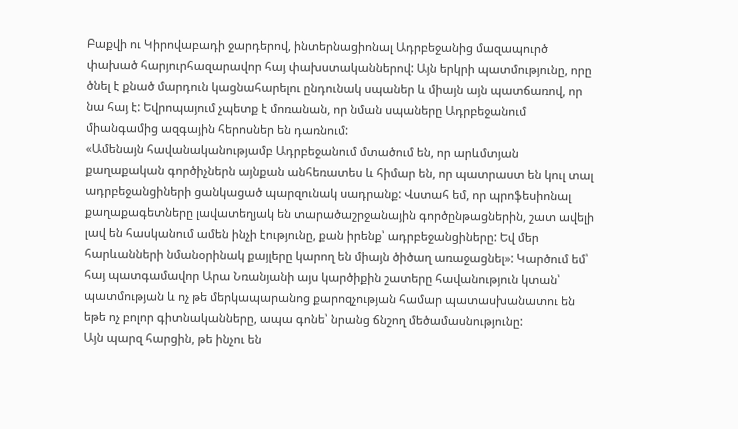Բաքվի ու Կիրովաբադի ջարդերով, ինտերնացիոնալ Ադրբեջանից մազապուրծ փախած հարյուրհազարավոր հայ փախստականներով: Այն երկրի պատմությունը, որը ծնել է քնած մարդուն կացնահարելու ընդունակ սպաներ և միայն այն պատճառով, որ նա հայ է: Եվրոպայում չպետք է մոռանան, որ նման սպաները Ադրբեջանում միանգամից ազգային հերոսներ են դառնում:
«Ամենայն հավանականությամբ Ադրբեջանում մտածում են, որ արևմտյան քաղաքական գործիչներն այնքան անհեռատես և հիմար են, որ պատրաստ են կուլ տալ ադրբեջանցիների ցանկացած պարզունակ սադրանք: Վստահ եմ, որ պրոֆեսիոնալ քաղաքագետները լավատեղյակ են տարածաշրջանային գործընթացներին, շատ ավելի լավ են հասկանում ամեն ինչի էությունը, քան իրենք՝ ադրբեջանցիները: Եվ մեր հարևանների նմանօրինակ քայլերը կարող են միայն ծիծաղ առաջացնել»: Կարծում եմ՝ հայ պատգամավոր Արա Նռանյանի այս կարծիքին շատերը հավանություն կտան՝ պատմության և ոչ թե մերկապարանոց քարոզչության համար պատասխանատու են եթե ոչ բոլոր գիտնականները, ապա գոնե՝ նրանց ճնշող մեծամասնությունը:
Այն պարզ հարցին, թե ինչու են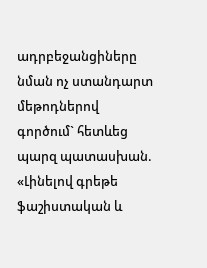ադրբեջանցիները նման ոչ ստանդարտ մեթոդներով գործում` հետևեց պարզ պատասխան. «Լինելով գրեթե ֆաշիստական և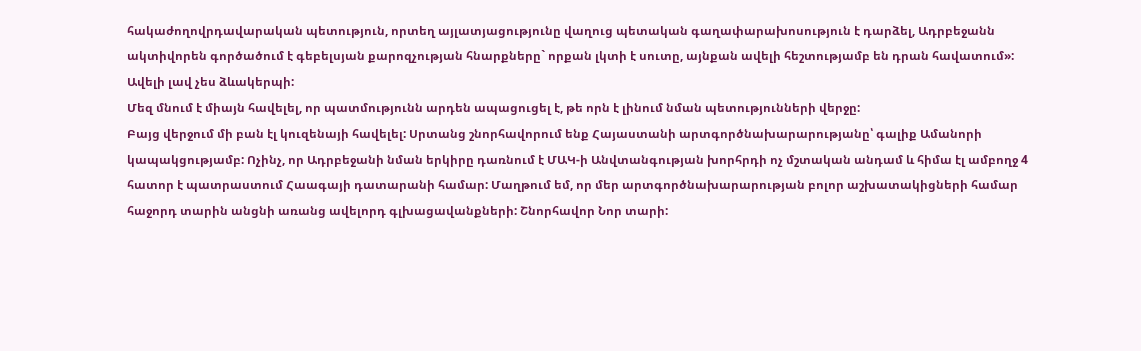հակաժողովրդավարական պետություն, որտեղ այլատյացությունը վաղուց պետական գաղափարախոսություն է դարձել, Ադրբեջանն ակտիվորեն գործածում է գեբելսյան քարոզչության հնարքները` որքան լկտի է սուտը, այնքան ավելի հեշտությամբ են դրան հավատում»: Ավելի լավ չես ձևակերպի:
Մեզ մնում է միայն հավելել, որ պատմությունն արդեն ապացուցել է, թե որն է լինում նման պետությունների վերջը:
Բայց վերջում մի բան էլ կուզենայի հավելել: Սրտանց շնորհավորում ենք Հայաստանի արտգործնախարարությանը՝ գալիք Ամանորի կապակցությամբ: Ոչինչ, որ Ադրբեջանի նման երկիրը դառնում է ՄԱԿ-ի Անվտանգության խորհրդի ոչ մշտական անդամ և հիմա էլ ամբողջ 4 հատոր է պատրաստում Հաագայի դատարանի համար: Մաղթում եմ, որ մեր արտգործնախարարության բոլոր աշխատակիցների համար հաջորդ տարին անցնի առանց ավելորդ գլխացավանքների: Շնորհավոր Նոր տարի: